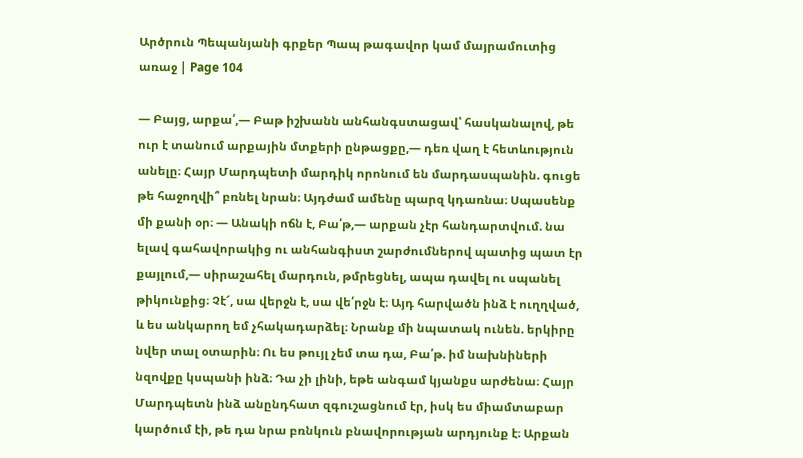Արծրուն Պեպանյանի գրքեր Պապ թագավոր կամ մայրամուտից առաջ | Page 104

— Բայց, արքա՛,— Բաթ իշխանն անհանգստացավ՝ հասկանալով, թե ուր է տանում արքային մտքերի ընթացքը,— դեռ վաղ է հետևություն անելը։ Հայր Մարդպետի մարդիկ որոնում են մարդասպանին. գուցե թե հաջողվի՞ բռնել նրան։ Այդժամ ամենը պարզ կդառնա։ Սպասենք մի քանի օր։ — Անակի ոճն է, Բա՛թ,— արքան չէր հանդարտվում. նա ելավ գահավորակից ու անհանգիստ շարժումներով պատից պատ էր քայլում,— սիրաշահել մարդուն, թմրեցնել, ապա դավել ու սպանել թիկունքից։ Չէ՜, սա վերջն է, սա վե՛րջն է։ Այդ հարվածն ինձ է ուղղված, և ես անկարող եմ չհակադարձել։ Նրանք մի նպատակ ունեն. երկիրը նվեր տալ օտարին։ Ու ես թույլ չեմ տա դա, Բա՛թ. իմ նախնիների նզովքը կսպանի ինձ։ Դա չի լինի, եթե անգամ կյանքս արժենա։ Հայր Մարդպետն ինձ անընդհատ զգուշացնում էր, իսկ ես միամտաբար կարծում էի, թե դա նրա բռնկուն բնավորության արդյունք է։ Արքան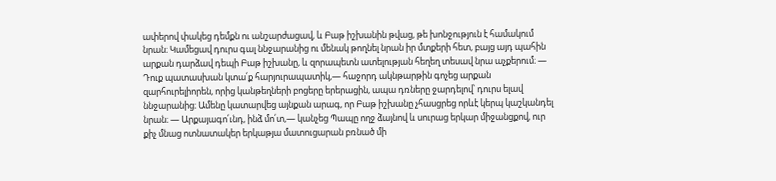ափերով փակեց դեմքն ու անշարժացավ, և Բաթ իշխանին թվաց, թե խոնջություն է համակում նրան։ Կամեցավ դուրս գալ ննջարանից ու մենակ թողնել նրան իր մտքերի հետ, բայց այդ պահին արքան դարձավ դեպի Բաթ իշխանը, և զորապետն ատելության հեղեղ տեսավ նրա աչքերում։ — Դուք պատասխան կտա՛ք հարյուրապատիկ,— հաջորդ ակնթարթին գոչեց արքան զարհուրելիորեն, որից կանթեղների բոցերը երերացին, ապա դռները ջարդելով՝ դուրս ելավ ննջարանից։ Ամենը կատարվեց այնքան արագ, որ Բաթ իշխանը չհասցրեց որևէ կերպ կաշկանդել նրան։ — Արքայագո՛ւնդ, ինձ մո՛տ,— կանչեց Պապը ողջ ձայնով և սուրաց երկար միջանցքով, ուր քիչ մնաց ոտնատակեր երկաթյա մատուցարան բռնած մի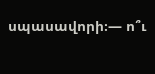սպասավորի։— ո՞ւ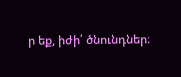ր եք, իժի՛ ծնունդներ։